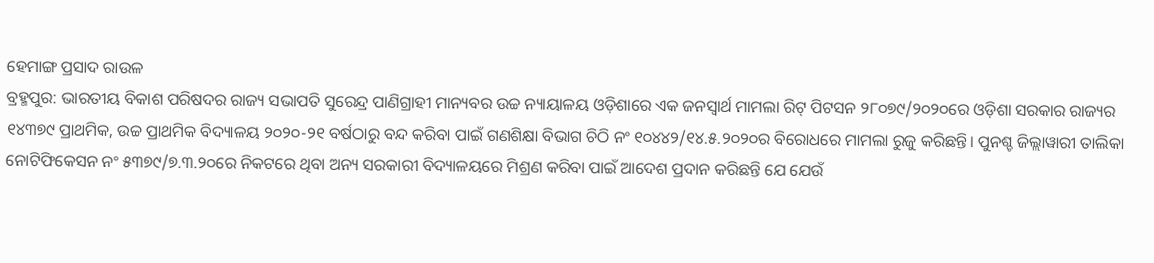ହେମାଙ୍ଗ ପ୍ରସାଦ ରାଉଳ
ବ୍ରହ୍ମପୁର: ଭାରତୀୟ ବିକାଶ ପରିଷଦର ରାଜ୍ୟ ସଭାପତି ସୁରେନ୍ଦ୍ର ପାଣିଗ୍ରାହୀ ମାନ୍ୟବର ଉଚ୍ଚ ନ୍ୟାୟାଳୟ ଓଡ଼ିଶାରେ ଏକ ଜନସ୍ୱାର୍ଥ ମାମଲା ରିଟ୍ ପିଟସନ ୨୮୦୭୯/୨୦୨୦ରେ ଓଡ଼ିଶା ସରକାର ରାଜ୍ୟର ୧୪୩୭୯ ପ୍ରାଥମିକ, ଉଚ୍ଚ ପ୍ରାଥମିକ ବିଦ୍ୟାଳୟ ୨୦୨୦-୨୧ ବର୍ଷଠାରୁ ବନ୍ଦ କରିବା ପାଇଁ ଗଣଶିକ୍ଷା ବିଭାଗ ଚିଠି ନଂ ୧୦୪୪୨/୧୪.୫.୨୦୨୦ର ବିରୋଧରେ ମାମଲା ରୁଜୁ କରିଛନ୍ତି। ପୁନଶ୍ଚ ଜିଲ୍ଲାୱାରୀ ତାଲିକା ନୋଟିଫିକେସନ ନଂ ୫୩୭୯/୭.୩.୨୦ରେ ନିକଟରେ ଥିବା ଅନ୍ୟ ସରକାରୀ ବିଦ୍ୟାଳୟରେ ମିଶ୍ରଣ କରିବା ପାଇଁ ଆଦେଶ ପ୍ରଦାନ କରିଛନ୍ତି ଯେ ଯେଉଁ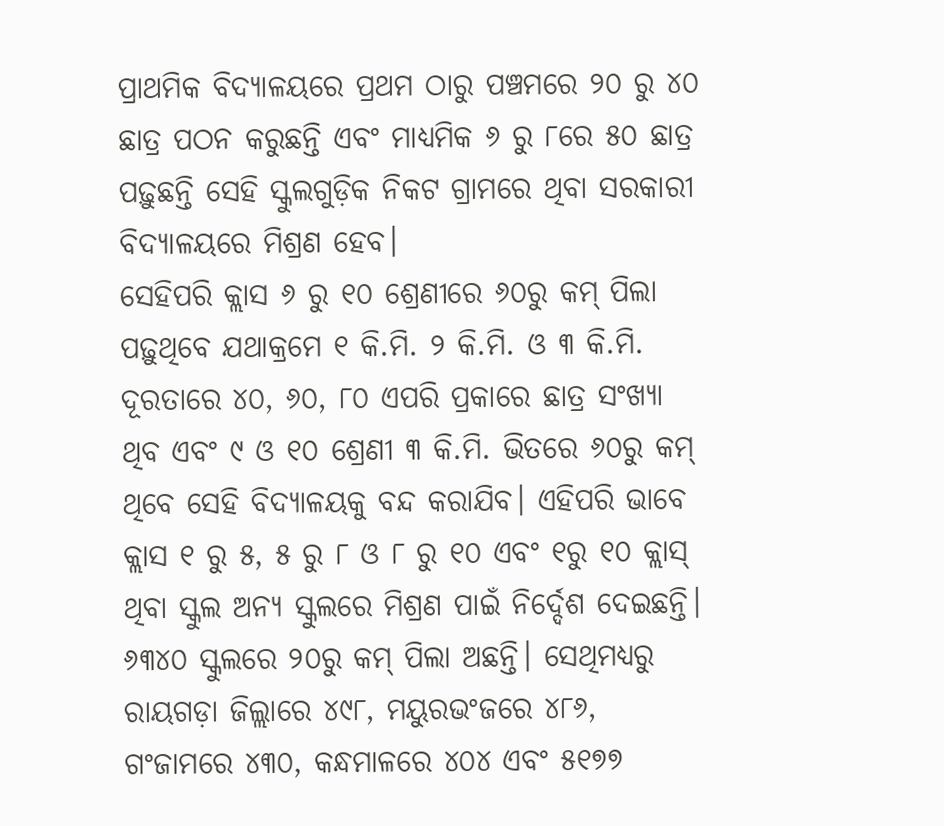ପ୍ରାଥମିକ ବିଦ୍ୟାଳୟରେ ପ୍ରଥମ ଠାରୁ ପଞ୍ଚମରେ ୨୦ ରୁ ୪୦ ଛାତ୍ର ପଠନ କରୁଛନ୍ତି ଏବଂ ମାଧ୍ୟମିକ ୬ ରୁ ୮ରେ ୫୦ ଛାତ୍ର ପଢ଼ୁଛନ୍ତି ସେହି ସ୍କୁଲଗୁଡ଼ିକ ନିକଟ ଗ୍ରାମରେ ଥିବା ସରକାରୀ ବିଦ୍ୟାଳୟରେ ମିଶ୍ରଣ ହେବ।
ସେହିପରି କ୍ଲାସ ୬ ରୁ ୧୦ ଶ୍ରେଣୀରେ ୬୦ରୁ କମ୍ ପିଲା ପଢ଼ୁଥିବେ ଯଥାକ୍ରମେ ୧ କି.ମି. ୨ କି.ମି. ଓ ୩ କି.ମି. ଦୂରତାରେ ୪୦, ୬୦, ୮୦ ଏପରି ପ୍ରକାରେ ଛାତ୍ର ସଂଖ୍ୟା ଥିବ ଏବଂ ୯ ଓ ୧୦ ଶ୍ରେଣୀ ୩ କି.ମି. ଭିତରେ ୬୦ରୁ କମ୍ ଥିବେ ସେହି ବିଦ୍ୟାଳୟକୁ ବନ୍ଦ କରାଯିବ। ଏହିପରି ଭାବେ କ୍ଲାସ ୧ ରୁ ୫, ୫ ରୁ ୮ ଓ ୮ ରୁ ୧୦ ଏବଂ ୧ରୁ ୧୦ କ୍ଲାସ୍ ଥିବା ସ୍କୁଲ ଅନ୍ୟ ସ୍କୁଲରେ ମିଶ୍ରଣ ପାଇଁ ନିର୍ଦ୍ଦେଶ ଦେଇଛନ୍ତି। ୬୩୪୦ ସ୍କୁଲରେ ୨୦ରୁ କମ୍ ପିଲା ଅଛନ୍ତି। ସେଥିମଧ୍ୟରୁ ରାୟଗଡ଼ା ଜିଲ୍ଲାରେ ୪୯୮, ମୟୁରଭଂଜରେ ୪୮୬, ଗଂଜାମରେ ୪୩୦, କନ୍ଧମାଳରେ ୪୦୪ ଏବଂ ୫୧୭୭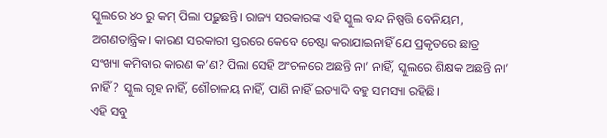ସ୍କୁଲରେ ୪୦ ରୁ କମ୍ ପିଲା ପଢ଼ୁଛନ୍ତି। ରାଜ୍ୟ ସରକାରଙ୍କ ଏହି ସ୍କୁଲ ବନ୍ଦ ନିଷ୍ପତ୍ତି ବେନିୟମ, ଅଗଣତାନ୍ତ୍ରିକ। କାରଣ ସରକାରୀ ସ୍ତରରେ କେବେ ଚେଷ୍ଟା କରାଯାଇନାହିଁ ଯେ ପ୍ରକୃତରେ ଛାତ୍ର ସଂଖ୍ୟା କମିବାର କାରଣ କ’ଣ? ପିଲା ସେହି ଅଂଚଳରେ ଅଛନ୍ତି ନା’ ନାହିଁ, ସ୍କୁଲରେ ଶିକ୍ଷକ ଅଛନ୍ତି ନା’ ନାହିଁ ? ସ୍କୁଲ ଗୃହ ନାହିଁ, ଶୌଚାଳୟ ନାହିଁ, ପାଣି ନାହିଁ ଇତ୍ୟାଦି ବହୁ ସମସ୍ୟା ରହିଛି।
ଏହି ସବୁ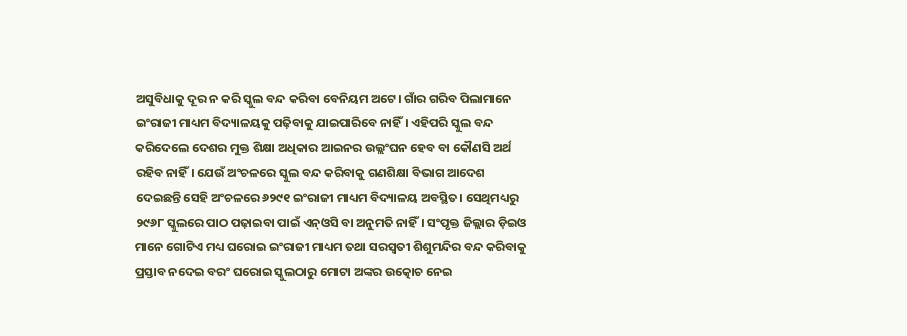ଅସୁବିଧାକୁ ଦୂର ନ କରି ସ୍କୁଲ ବନ୍ଦ କରିବା ବେନିୟମ ଅଟେ। ଗାଁର ଗରିବ ପିଲାମାନେ ଇଂରାଜୀ ମାଧ୍ୟମ ବିଦ୍ୟାଳୟକୁ ପଢ଼ିବାକୁ ଯାଇପାରିବେ ନାହିଁ। ଏହିପରି ସ୍କୁଲ ବନ୍ଦ କରିଦେଲେ ଦେଶର ମୁକ୍ତ ଶିକ୍ଷା ଅଧିକାର ଆଇନର ଉଲ୍ଲଂଘନ ହେବ ବା କୌଣସି ଅର୍ଥ ରହିବ ନାହିଁ। ଯେଉଁ ଅଂଚଳରେ ସ୍କୁଲ ବନ୍ଦ କରିବାକୁ ଗଣଶିକ୍ଷା ବିଭାଗ ଆଦେଶ ଦେଇଛନ୍ତି ସେହି ଅଂଚଳରେ ୬୨୯୧ ଇଂରାଜୀ ମାଧ୍ୟମ ବିଦ୍ୟାଳୟ ଅବସ୍ଥିତ। ସେଥିମଧ୍ୟରୁ ୨୯୬୮ ସ୍କୁଲରେ ପାଠ ପଢ଼ାଇବା ପାଇଁ ଏନ୍ଓସି ବା ଅନୁମତି ନାହିଁ। ସଂପୃକ୍ତ ଜିଲ୍ଲାର ଡ଼ିଇଓ ମାନେ ଗୋଟିଏ ମଧ୍ୟ ଘରୋଇ ଇଂରାଜୀ ମାଧ୍ୟମ ତଥା ସରସ୍ୱତୀ ଶିଶୁମନ୍ଦିର ବନ୍ଦ କରିବାକୁ ପ୍ରସ୍ତାବ ନଦେଇ ବରଂ ଘରୋଇ ସ୍କୁଲଠାରୁ ମୋଟା ଅଙ୍କର ଉତ୍କୋଚ ନେଇ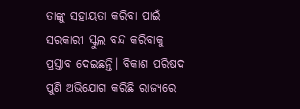ତାଙ୍କୁ ସହାୟତା କରିବା ପାଇଁ ସରକାରୀ ସ୍କୁଲ ବନ୍ଦ କରିବାକୁ ପ୍ରସ୍ତାବ ଦେଇଛନ୍ତି। ବିକାଶ ପରିଷଦ ପୁଣି ଅଭିଯୋଗ କରିଛି ରାଜ୍ୟରେ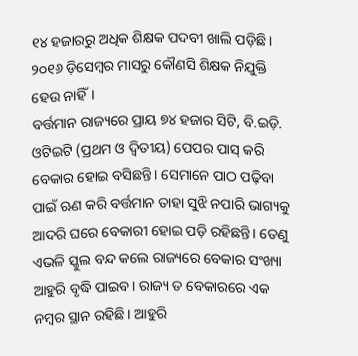୧୪ ହଜାରରୁ ଅଧିକ ଶିକ୍ଷକ ପଦବୀ ଖାଲି ପଡ଼ିଛି। ୨୦୧୬ ଡ଼ିସେମ୍ବର ମାସରୁ କୌଣସି ଶିକ୍ଷକ ନିଯୁକ୍ତି ହେଉ ନାହିଁ।
ବର୍ତ୍ତମାନ ରାଜ୍ୟରେ ପ୍ରାୟ ୭୪ ହଜାର ସିଟି, ବି.ଇଡ଼ି. ଓଟିଇଟି (ପ୍ରଥମ ଓ ଦ୍ୱିତୀୟ) ପେପର ପାସ୍ କରି ବେକାର ହୋଇ ବସିଛନ୍ତି। ସେମାନେ ପାଠ ପଢ଼ିବା ପାଇଁ ଋଣ କରି ବର୍ତ୍ତମାନ ତାହା ସୁଝି ନପାରି ଭାଗ୍ୟକୁ ଆଦରି ଘରେ ବେକାରୀ ହୋଇ ପଡ଼ି ରହିଛନ୍ତି। ତେଣୁ ଏଭଳି ସ୍କୁଲ ବନ୍ଦ କଲେ ରାଜ୍ୟରେ ବେକାର ସଂଖ୍ୟା ଆହୁରି ବୃଦ୍ଧି ପାଇବ। ରାଜ୍ୟ ତ ବେକାରରେ ଏକ ନମ୍ବର ସ୍ଥାନ ରହିଛି। ଆହୁରି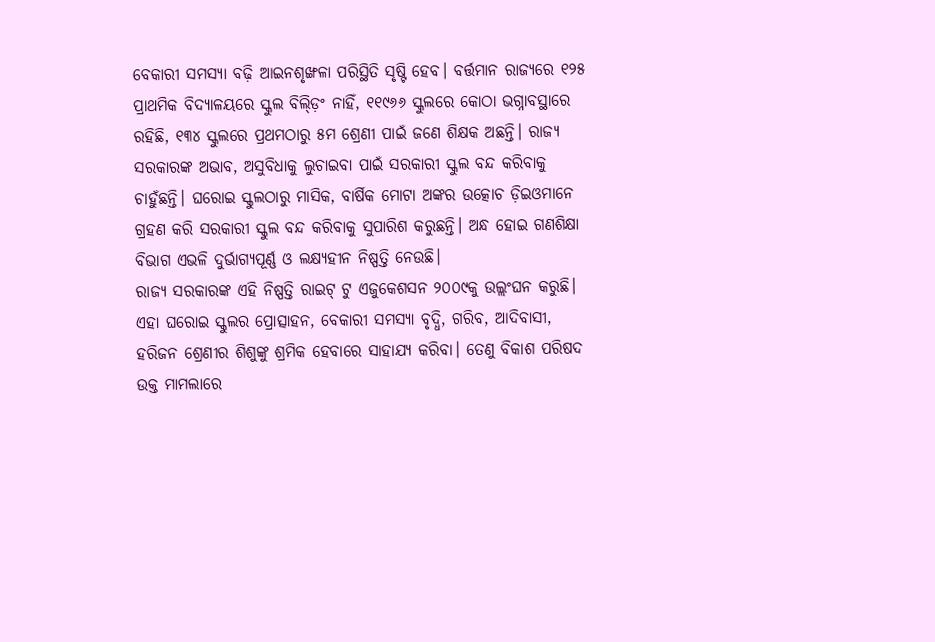ବେକାରୀ ସମସ୍ୟା ବଢ଼ି ଆଇନଶୃଙ୍ଖଳା ପରିସ୍ଥିତି ସୃଷ୍ଟି ହେବ। ବର୍ତ୍ତମାନ ରାଜ୍ୟରେ ୧୨୫ ପ୍ରାଥମିକ ବିଦ୍ୟାଳୟରେ ସ୍କୁଲ ବିଲ୍ଡ଼ିଂ ନାହିଁ, ୧୧୯୬୬ ସ୍କୁଲରେ କୋଠା ଭଗ୍ନାବସ୍ଥାରେ ରହିଛି, ୧୩୪ ସ୍କୁଲରେ ପ୍ରଥମଠାରୁ ୫ମ ଶ୍ରେଣୀ ପାଇଁ ଜଣେ ଶିକ୍ଷକ ଅଛନ୍ତି। ରାଜ୍ୟ ସରକାରଙ୍କ ଅଭାବ, ଅସୁବିଧାକୁ ଲୁଚାଇବା ପାଇଁ ସରକାରୀ ସ୍କୁଲ ବନ୍ଦ କରିବାକୁ ଚାହୁଁଛନ୍ତି। ଘରୋଇ ସ୍କୁଲଠାରୁ ମାସିକ, ବାର୍ଷିକ ମୋଟା ଅଙ୍କର ଉତ୍କୋଚ ଡ଼ିଇଓମାନେ ଗ୍ରହଣ କରି ସରକାରୀ ସ୍କୁଲ ବନ୍ଦ କରିବାକୁ ସୁପାରିଶ କରୁଛନ୍ତି। ଅନ୍ଧ ହୋଇ ଗଣଶିକ୍ଷା ବିଭାଗ ଏଭଳି ଦୁର୍ଭାଗ୍ୟପୂର୍ଣ୍ଣ ଓ ଲକ୍ଷ୍ୟହୀନ ନିଷ୍ପତ୍ତି ନେଉଛି।
ରାଜ୍ୟ ସରକାରଙ୍କ ଏହି ନିଷ୍ପତ୍ତି ରାଇଟ୍ ଟୁ ଏଜୁକେଶସନ ୨୦୦୯କୁ ଉଲ୍ଲଂଘନ କରୁଛି। ଏହା ଘରୋଇ ସ୍କୁଲର ପ୍ରୋତ୍ସାହନ, ବେକାରୀ ସମସ୍ୟା ବୃଦ୍ଧି, ଗରିବ, ଆଦିବାସୀ, ହରିଜନ ଶ୍ରେଣୀର ଶିଶୁଙ୍କୁ ଶ୍ରମିକ ହେବାରେ ସାହାଯ୍ୟ କରିବା। ତେଣୁ ବିକାଶ ପରିଷଦ ଉକ୍ତ ମାମଲାରେ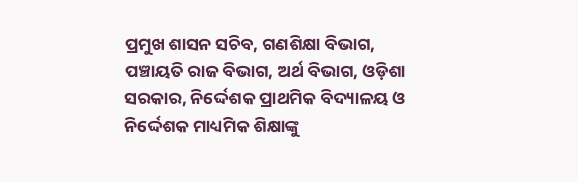ପ୍ରମୁଖ ଶାସନ ସଚିବ, ଗଣଶିକ୍ଷା ବିଭାଗ, ପଞ୍ଚାୟତି ରାଜ ବିଭାଗ, ଅର୍ଥ ବିଭାଗ, ଓଡ଼ିଶା ସରକାର, ନିର୍ଦ୍ଦେଶକ ପ୍ରାଥମିକ ବିଦ୍ୟାଳୟ ଓ ନିର୍ଦ୍ଦେଶକ ମାଧ୍ୟମିକ ଶିକ୍ଷାଙ୍କୁ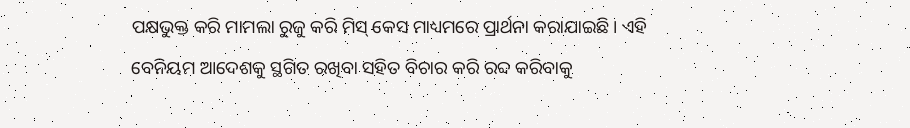ପକ୍ଷଭୁକ୍ତ କରି ମାମଲା ରୁଜୁ କରି ମିସ୍ କେସ ମାଧ୍ୟମରେ ପ୍ରାର୍ଥନା କରାଯାଇଛି। ଏହି ବେନିୟମ ଆଦେଶକୁ ସ୍ଥଗିତ ରଖିବା ସହିତ ବିଚାର କରି ରବ୍ଦ କରିବାକୁ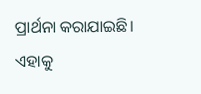ପ୍ରାର୍ଥନା କରାଯାଇଛି। ଏହାକୁ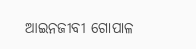ଆଇନଜୀବୀ ଗୋପାଳ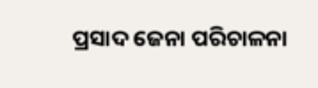ପ୍ରସାଦ ଜେନା ପରିଚାଳନା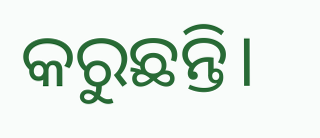କରୁଛନ୍ତି।